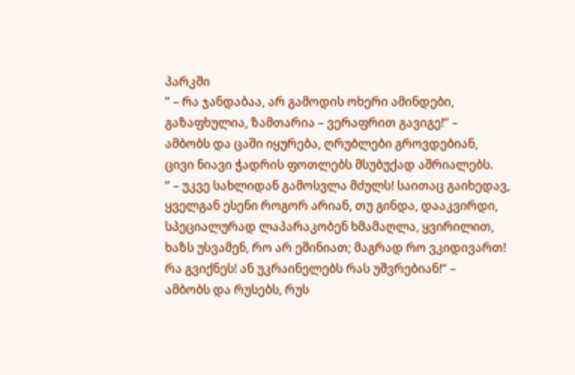პარკში
” – რა ჯანდაბაა, არ გამოდის ოხერი ამინდები,
გაზაფხულია, ზამთარია – ვერაფრით გავიგე!” –
ამბობს და ცაში იყურება, ღრუბლები გროვდებიან,
ცივი ნიავი ჭადრის ფოთლებს მსუბუქად აშრიალებს.
” – უკვე სახლიდან გამოსვლა მძულს! საითაც გაიხედავ,
ყველგან ესენი როგორ არიან, თუ გინდა, დააკვირდი,
სპეციალურად ლაპარაკობენ ხმამაღლა, ყვირილით,
ხაზს უსვამენ, რო არ ეშინიათ; მაგრად რო ვკიდივართ!
რა გვიქნეს! ან უკრაინელებს რას უშვრებიან!” –
ამბობს და რუსებს, რუს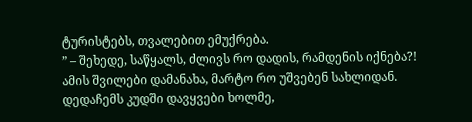ტურისტებს, თვალებით ემუქრება.
” – შეხედე, საწყალს, ძლივს რო დადის, რამდენის იქნება?!
ამის შვილები დამანახა, მარტო რო უშვებენ სახლიდან.
დედაჩემს კუდში დავყვები ხოლმე,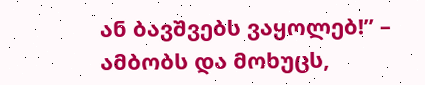ან ბავშვებს ვაყოლებ!” –
ამბობს და მოხუცს,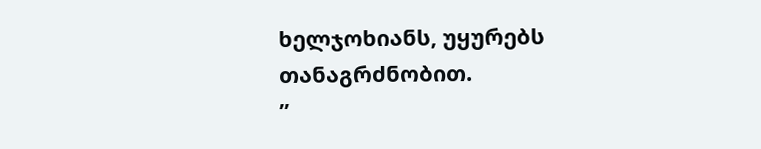ხელჯოხიანს, უყურებს თანაგრძნობით.
”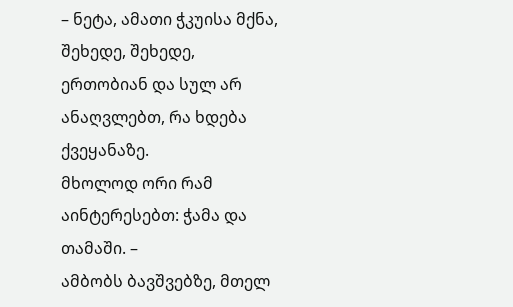– ნეტა, ამათი ჭკუისა მქნა, შეხედე, შეხედე,
ერთობიან და სულ არ ანაღვლებთ, რა ხდება ქვეყანაზე.
მხოლოდ ორი რამ აინტერესებთ: ჭამა და თამაში. –
ამბობს ბავშვებზე, მთელ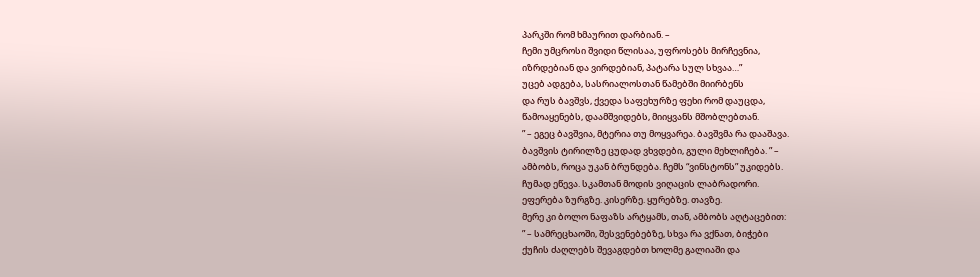პარკში რომ ხმაურით დარბიან. –
ჩემი უმცროსი შვიდი წლისაა, უფროსებს მირჩევნია,
იზრდებიან და ვირდებიან, პატარა სულ სხვაა…”
უცებ ადგება, სასრიალოსთან წამებში მიირბენს
და რუს ბავშვს, ქვედა საფეხურზე ფეხი რომ დაუცდა,
წამოაყენებს, დაამშვიდებს, მიიყვანს მშობლებთან.
” – ეგეც ბავშვია, მტერია თუ მოყვარეა. ბავშვმა რა დააშავა.
ბავშვის ტირილზე ცუდად ვხვდები, გული მეხლიჩება. ” –
ამბობს, როცა უკან ბრუნდება. ჩემს “ვინსტონს” უკიდებს.
ჩუმად ეწევა. სკამთან მოდის ვიღაცის ლაბრადორი.
ეფერება ზურგზე. კისერზე. ყურებზე. თავზე.
მერე კი ბოლო ნაფაზს არტყამს, თან, ამბობს აღტაცებით:
” – სამრეცხაოში, შესვენებებზე, სხვა რა ვქნათ, ბიჭები
ქუჩის ძაღლებს შევაგდებთ ხოლმე გალიაში და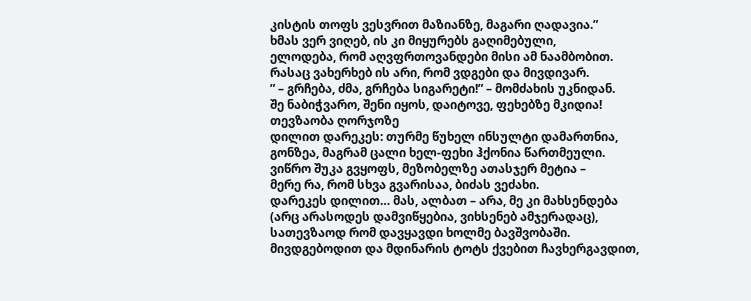კისტის თოფს ვესვრით მაზიანზე, მაგარი ღადავია.”
ხმას ვერ ვიღებ, ის კი მიყურებს გაღიმებული,
ელოდება, რომ აღვფრთოვანდები მისი ამ ნაამბობით.
რასაც ვახერხებ ის არი, რომ ვდგები და მივდივარ.
” – გრჩება, ძმა, გრჩება სიგარეტი!” – მომძახის უკნიდან.
შე ნაბიჭვარო, შენი იყოს, დაიტოვე, ფეხებზე მკიდია!
თევზაობა ღორჯოზე
დილით დარეკეს: თურმე წუხელ ინსულტი დამართნია,
გონზეა, მაგრამ ცალი ხელ-ფეხი ჰქონია წართმეული.
ვიწრო შუკა გვყოფს, მეზობელზე ათასჯერ მეტია –
მერე რა, რომ სხვა გვარისაა, ბიძას ვეძახი.
დარეკეს დილით… მას, ალბათ – არა, მე კი მახსენდება
(არც არასოდეს დამვიწყებია, ვიხსენებ ამჯერადაც),
სათევზაოდ რომ დავყავდი ხოლმე ბავშვობაში.
მივდგებოდით და მდინარის ტოტს ქვებით ჩავხერგავდით,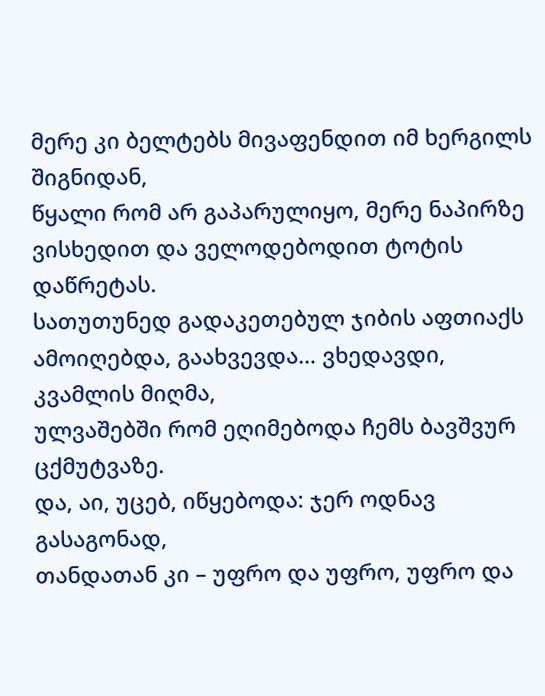მერე კი ბელტებს მივაფენდით იმ ხერგილს შიგნიდან,
წყალი რომ არ გაპარულიყო, მერე ნაპირზე
ვისხედით და ველოდებოდით ტოტის დაწრეტას.
სათუთუნედ გადაკეთებულ ჯიბის აფთიაქს
ამოიღებდა, გაახვევდა… ვხედავდი, კვამლის მიღმა,
ულვაშებში რომ ეღიმებოდა ჩემს ბავშვურ ცქმუტვაზე.
და, აი, უცებ, იწყებოდა: ჯერ ოდნავ გასაგონად,
თანდათან კი – უფრო და უფრო, უფრო და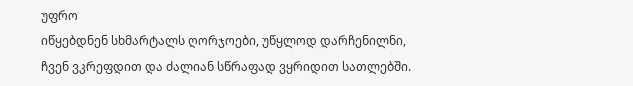უფრო
იწყებდნენ სხმარტალს ღორჯოები, უწყლოდ დარჩენილნი,
ჩვენ ვკრეფდით და ძალიან სწრაფად ვყრიდით სათლებში.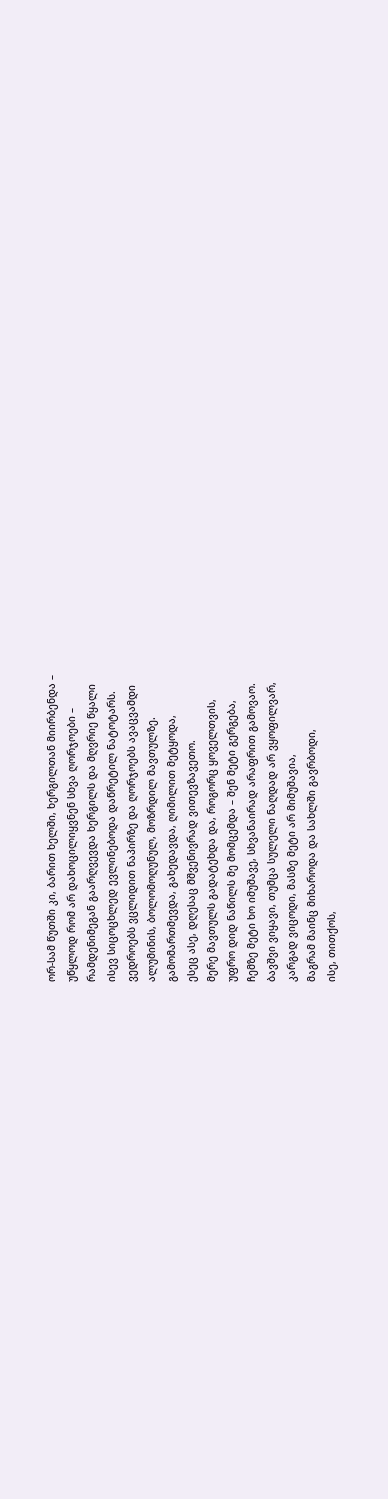ორ-სამ წუთში კი, ბარით ხელში, ხერგილთან მიირბენდა –
უწყლოდ რომ არ დახოცილიყვნენ სხვა ღორჯოები –
რამდენიმეგან გაარღვევდა ხერგილს და მღვრიე წყალი
ისევ სიცოცხლედ ევლინებოდა დაწრეტილ ნატოტარს.
ვედროებს ვცლიდით ნაპირზე და ღორჯოებს ავაცვამდი
ალუმინის, ბოლომოღუნულ, მოზრდილ მავთულზე.
გამომართმევდა, გახედავდა, ღიმილით მეტყოდა,
ესეც ასე, დღესაც მშვენივრად ვითევზავეთო.
მერე მავთულს გადატეხდა და, როგორც ყოველთვის,
უფრო დიდ ნაწილს მე მომცემდა – შენ მეტი გერგება,
ჩემზე მეტი ხო იმუშავე, სხვანაირად არაფრით გამოვაო.
ბავშვი ვიყავი, თუმცა სულელი ნაღდად არ ვყოფილვარ,
კარგად ვიცოდი, მასზე მეტი არ მიმუშავია,
მაგრამ მაინც მიხაროდა და სახლში გავრბოდი,
ისე, თითქოს,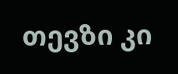თევზი კი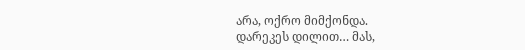არა, ოქრო მიმქონდა.
დარეკეს დილით… მას,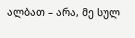ალბათ – არა, მე სულ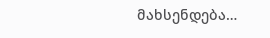მახსენდება…